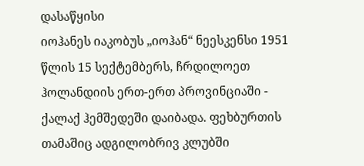დასაწყისი
იოჰანეს იაკობუს „იოჰან“ ნეესკენსი 1951 წლის 15 სექტემბერს, ჩრდილოეთ ჰოლანდიის ერთ-ერთ პროვინციაში - ქალაქ ჰემშედეში დაიბადა. ფეხბურთის თამაშიც ადგილობრივ კლუბში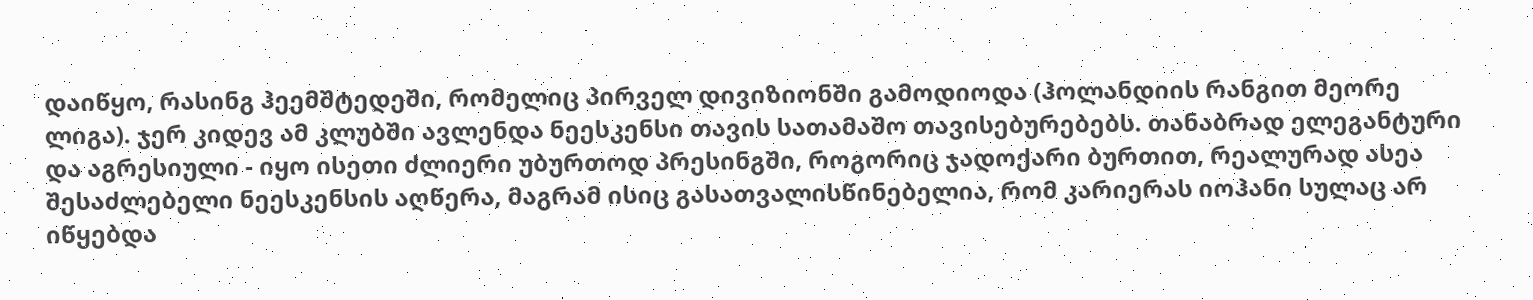დაიწყო, რასინგ ჰეემშტედეში, რომელიც პირველ დივიზიონში გამოდიოდა (ჰოლანდიის რანგით მეორე ლიგა). ჯერ კიდევ ამ კლუბში ავლენდა ნეესკენსი თავის სათამაშო თავისებურებებს. თანაბრად ელეგანტური და აგრესიული - იყო ისეთი ძლიერი უბურთოდ პრესინგში, როგორიც ჯადოქარი ბურთით, რეალურად ასეა შესაძლებელი ნეესკენსის აღწერა, მაგრამ ისიც გასათვალისწინებელია, რომ კარიერას იოჰანი სულაც არ იწყებდა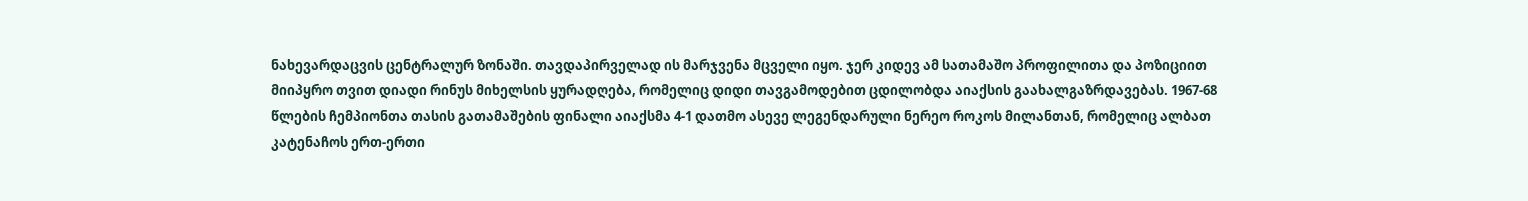ნახევარდაცვის ცენტრალურ ზონაში. თავდაპირველად ის მარჯვენა მცველი იყო. ჯერ კიდევ ამ სათამაშო პროფილითა და პოზიციით მიიპყრო თვით დიადი რინუს მიხელსის ყურადღება, რომელიც დიდი თავგამოდებით ცდილობდა აიაქსის გაახალგაზრდავებას. 1967-68 წლების ჩემპიონთა თასის გათამაშების ფინალი აიაქსმა 4-1 დათმო ასევე ლეგენდარული ნერეო როკოს მილანთან, რომელიც ალბათ კატენაჩოს ერთ-ერთი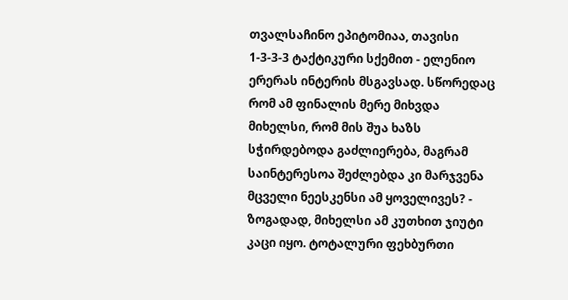თვალსაჩინო ეპიტომიაა, თავისი 1-3-3-3 ტაქტიკური სქემით - ელენიო ერერას ინტერის მსგავსად. სწორედაც რომ ამ ფინალის მერე მიხვდა მიხელსი, რომ მის შუა ხაზს სჭირდებოდა გაძლიერება, მაგრამ საინტერესოა შეძლებდა კი მარჯვენა მცველი ნეესკენსი ამ ყოველივეს? - ზოგადად, მიხელსი ამ კუთხით ჯიუტი კაცი იყო. ტოტალური ფეხბურთი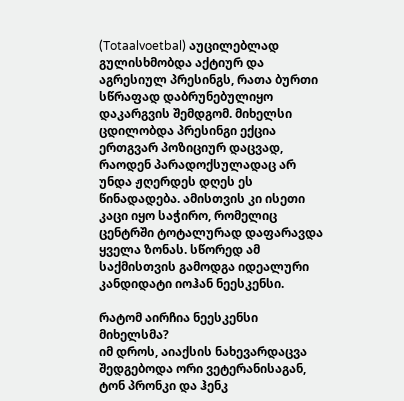(Totaalvoetbal) აუცილებლად გულისხმობდა აქტიურ და აგრესიულ პრესინგს, რათა ბურთი სწრაფად დაბრუნებულიყო დაკარგვის შემდგომ. მიხელსი ცდილობდა პრესინგი ექცია ერთგვარ პოზიციურ დაცვად, რაოდენ პარადოქსულადაც არ უნდა ჟღერდეს დღეს ეს წინადადება. ამისთვის კი ისეთი კაცი იყო საჭირო, რომელიც ცენტრში ტოტალურად დაფარავდა ყველა ზონას. სწორედ ამ საქმისთვის გამოდგა იდეალური კანდიდატი იოჰან ნეესკენსი.

რატომ აირჩია ნეესკენსი მიხელსმა?
იმ დროს, აიაქსის ნახევარდაცვა შედგებოდა ორი ვეტერანისაგან, ტონ პრონკი და ჰენკ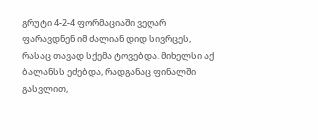გრუტი 4-2-4 ფორმაციაში ვეღარ ფარავდნენ იმ ძალიან დიდ სივრცეს, რასაც თავად სქემა ტოვებდა. მიხელსი აქ ბალანსს ეძებდა, რადგანაც ფინალში გასვლით,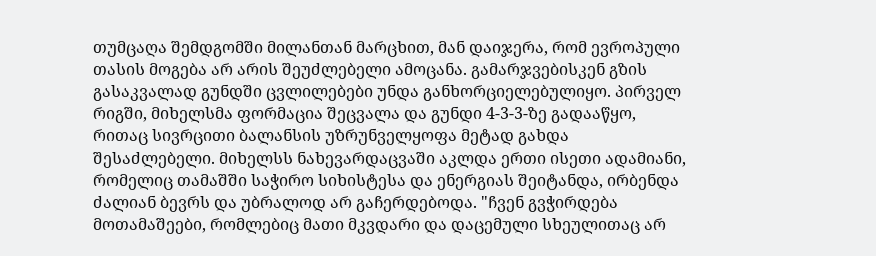თუმცაღა შემდგომში მილანთან მარცხით, მან დაიჯერა, რომ ევროპული თასის მოგება არ არის შეუძლებელი ამოცანა. გამარჯვებისკენ გზის გასაკვალად გუნდში ცვლილებები უნდა განხორციელებულიყო. პირველ რიგში, მიხელსმა ფორმაცია შეცვალა და გუნდი 4-3-3-ზე გადააწყო, რითაც სივრცითი ბალანსის უზრუნველყოფა მეტად გახდა შესაძლებელი. მიხელსს ნახევარდაცვაში აკლდა ერთი ისეთი ადამიანი, რომელიც თამაშში საჭირო სიხისტესა და ენერგიას შეიტანდა, ირბენდა ძალიან ბევრს და უბრალოდ არ გაჩერდებოდა. "ჩვენ გვჭირდება მოთამაშეები, რომლებიც მათი მკვდარი და დაცემული სხეულითაც არ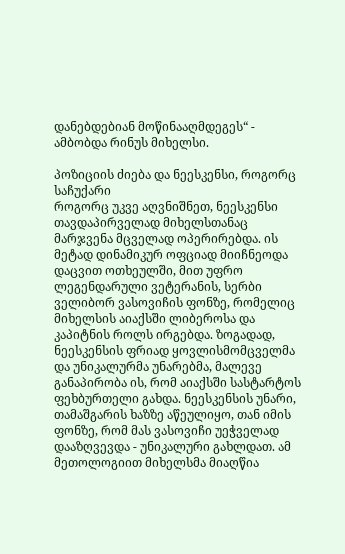დანებდებიან მოწინააღმდეგეს“ - ამბობდა რინუს მიხელსი.

პოზიციის ძიება და ნეესკენსი, როგორც საჩუქარი
როგორც უკვე აღვნიშნეთ, ნეესკენსი თავდაპირველად მიხელსთანაც მარჯვენა მცველად ოპერირებდა. ის მეტად დინამიკურ ოფციად მიიჩნეოდა დაცვით ოთხეულში, მით უფრო ლეგენდარული ვეტერანის, სერბი ველიბორ ვასოვიჩის ფონზე, რომელიც მიხელსის აიაქსში ლიბეროსა და კაპიტნის როლს ირგებდა. ზოგადად, ნეესკენსის ფრიად ყოვლისმომცველმა და უნიკალურმა უნარებმა, მალევე განაპირობა ის, რომ აიაქსში სასტარტოს ფეხბურთელი გახდა. ნეესკენსის უნარი, თამაშგარის ხაზზე აწეულიყო, თან იმის ფონზე, რომ მას ვასოვიჩი უეჭველად დააზღვევდა - უნიკალური გახლდათ. ამ მეთოლოგიით მიხელსმა მიაღწია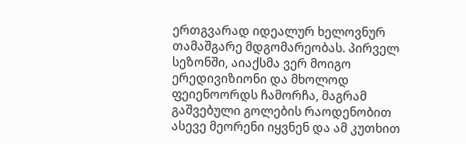ერთგვარად იდეალურ ხელოვნურ თამაშგარე მდგომარეობას. პირველ სეზონში, აიაქსმა ვერ მოიგო ერედივიზიონი და მხოლოდ ფეიენოორდს ჩამორჩა, მაგრამ გაშვებული გოლების რაოდენობით ასევე მეორენი იყვნენ და ამ კუთხით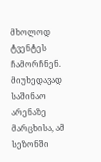მხოლოდ ტვენტეს ჩამორჩნენ. მიუხედავად საშინაო არენაზე მარცხისა, ამ სეზონში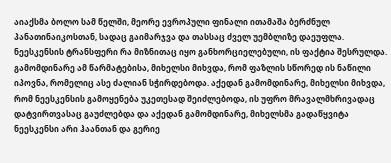აიაქსმა ბოლო სამ წელში, მეორე ევროპული ფინალი ითამაშა ბერძნულ პანათინაიკოსთან, სადაც გაიმარჯვა და თასსაც ძველ უემბლიზე დაეუფლა. ნეესკენსის ტრანსფერი რა მიზნითაც იყო განხორციელებული, ის ფაქტია შესრულდა. გამომდინარე ამ წარმატებისა, მიხელსი მიხვდა, რომ ფაზლის სწორედ ის ნაწილი იპოვნა, რომელიც ასე ძალიან სჭირდებოდა. აქედან გამომდინარე, მიხელსი მიხვდა, რომ ნეესკენსის გამოყენება უკეთესად შეიძლებოდა, ის უფრო მრავალმხრივადაც დატვირთვასაც გაუძლებდა და აქედან გამომდინარე, მიხელსმა გადაწყვიტა ნეესკენსი არი ჰაანთან და გერიე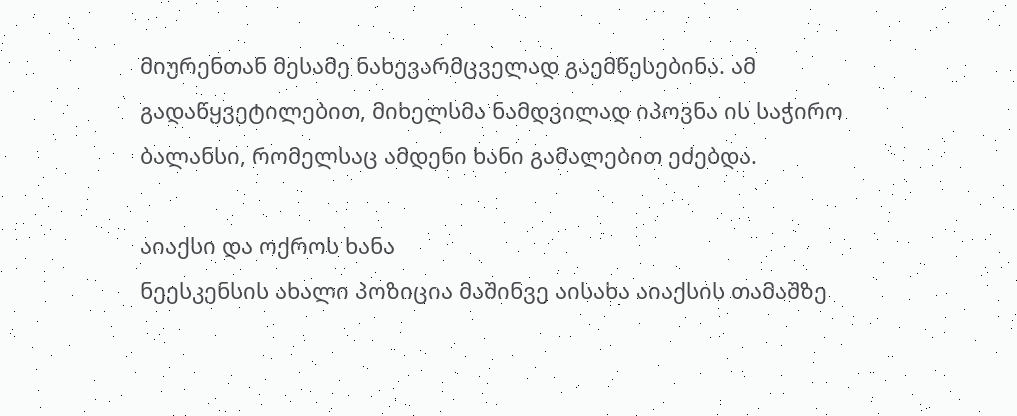მიურენთან მესამე ნახევარმცველად გაემწესებინა. ამ გადაწყვეტილებით, მიხელსმა ნამდვილად იპოვნა ის საჭირო ბალანსი, რომელსაც ამდენი ხანი გამალებით ეძებდა.

აიაქსი და ოქროს ხანა
ნეესკენსის ახალი პოზიცია მაშინვე აისახა აიაქსის თამაშზე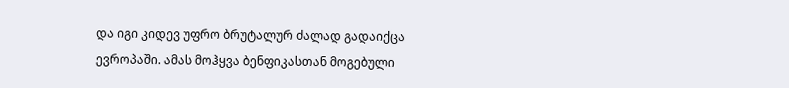და იგი კიდევ უფრო ბრუტალურ ძალად გადაიქცა ევროპაში. ამას მოჰყვა ბენფიკასთან მოგებული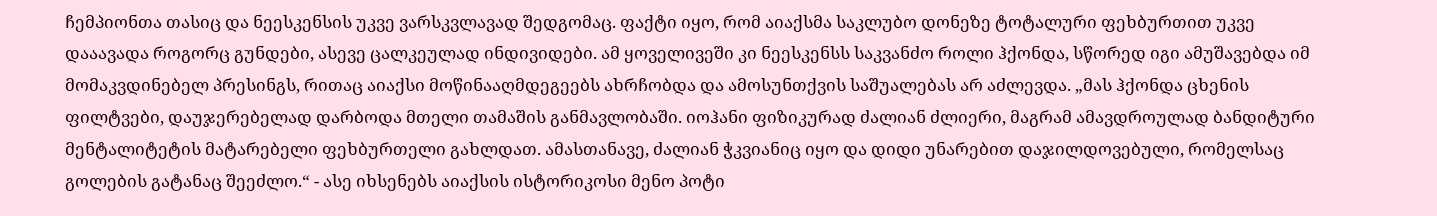ჩემპიონთა თასიც და ნეესკენსის უკვე ვარსკვლავად შედგომაც. ფაქტი იყო, რომ აიაქსმა საკლუბო დონეზე ტოტალური ფეხბურთით უკვე დააავადა როგორც გუნდები, ასევე ცალკეულად ინდივიდები. ამ ყოველივეში კი ნეესკენსს საკვანძო როლი ჰქონდა, სწორედ იგი ამუშავებდა იმ მომაკვდინებელ პრესინგს, რითაც აიაქსი მოწინააღმდეგეებს ახრჩობდა და ამოსუნთქვის საშუალებას არ აძლევდა. „მას ჰქონდა ცხენის ფილტვები, დაუჯერებელად დარბოდა მთელი თამაშის განმავლობაში. იოჰანი ფიზიკურად ძალიან ძლიერი, მაგრამ ამავდროულად ბანდიტური მენტალიტეტის მატარებელი ფეხბურთელი გახლდათ. ამასთანავე, ძალიან ჭკვიანიც იყო და დიდი უნარებით დაჯილდოვებული, რომელსაც გოლების გატანაც შეეძლო.“ - ასე იხსენებს აიაქსის ისტორიკოსი მენო პოტი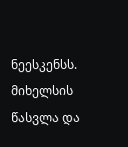ნეესკენსს.
მიხელსის წასვლა და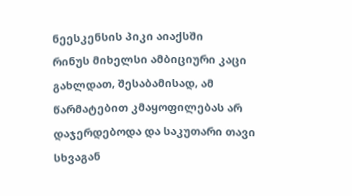ნეესკენსის პიკი აიაქსში
რინუს მიხელსი ამბიციური კაცი გახლდათ, შესაბამისად, ამ წარმატებით კმაყოფილებას არ დაჯერდებოდა და საკუთარი თავი სხვაგან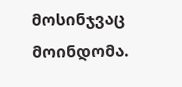მოსინჯვაც მოინდომა.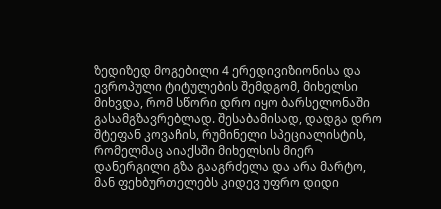ზედიზედ მოგებილი 4 ერედივიზიონისა და ევროპული ტიტულების შემდგომ, მიხელსი მიხვდა, რომ სწორი დრო იყო ბარსელონაში გასამგზავრებლად. შესაბამისად, დადგა დრო შტეფან კოვაჩის, რუმინელი სპეციალისტის, რომელმაც აიაქსში მიხელსის მიერ დანერგილი გზა გააგრძელა და არა მარტო, მან ფეხბურთელებს კიდევ უფრო დიდი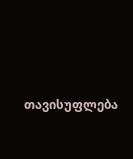თავისუფლება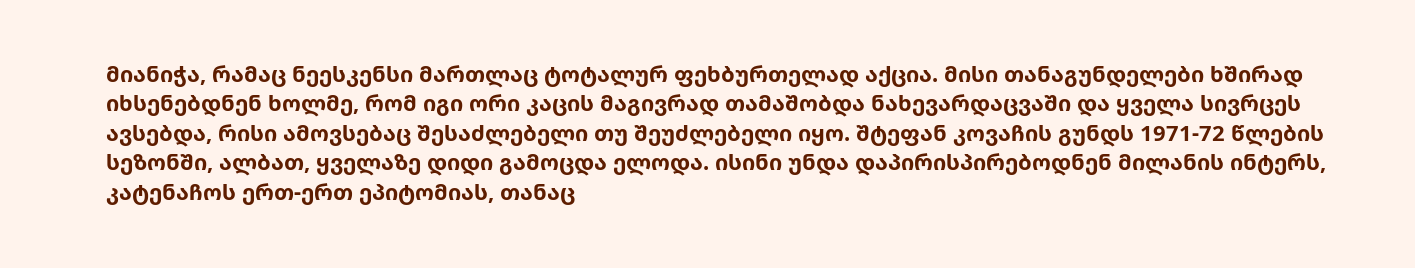მიანიჭა, რამაც ნეესკენსი მართლაც ტოტალურ ფეხბურთელად აქცია. მისი თანაგუნდელები ხშირად იხსენებდნენ ხოლმე, რომ იგი ორი კაცის მაგივრად თამაშობდა ნახევარდაცვაში და ყველა სივრცეს ავსებდა, რისი ამოვსებაც შესაძლებელი თუ შეუძლებელი იყო. შტეფან კოვაჩის გუნდს 1971-72 წლების სეზონში, ალბათ, ყველაზე დიდი გამოცდა ელოდა. ისინი უნდა დაპირისპირებოდნენ მილანის ინტერს, კატენაჩოს ერთ-ერთ ეპიტომიას, თანაც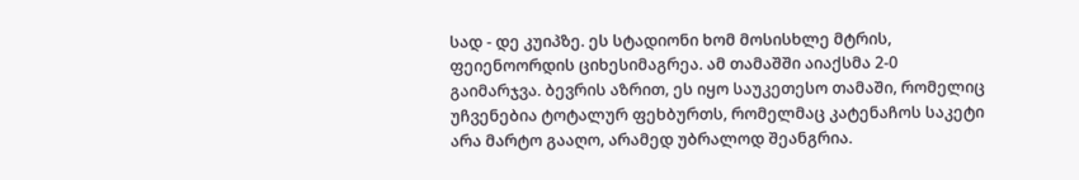სად - დე კუიპზე. ეს სტადიონი ხომ მოსისხლე მტრის, ფეიენოორდის ციხესიმაგრეა. ამ თამაშში აიაქსმა 2-0 გაიმარჯვა. ბევრის აზრით, ეს იყო საუკეთესო თამაში, რომელიც უჩვენებია ტოტალურ ფეხბურთს, რომელმაც კატენაჩოს საკეტი არა მარტო გააღო, არამედ უბრალოდ შეანგრია.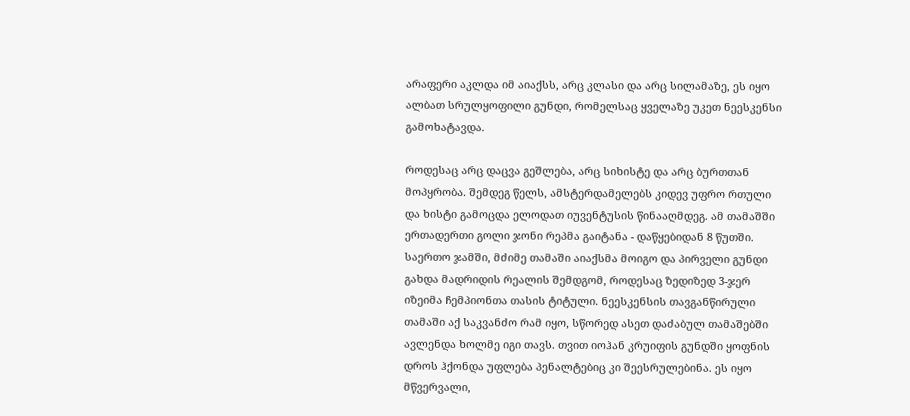არაფერი აკლდა იმ აიაქსს, არც კლასი და არც სილამაზე, ეს იყო ალბათ სრულყოფილი გუნდი, რომელსაც ყველაზე უკეთ ნეესკენსი გამოხატავდა.

როდესაც არც დაცვა გეშლება, არც სიხისტე და არც ბურთთან მოპყრობა. შემდეგ წელს, ამსტერდამელებს კიდევ უფრო რთული და ხისტი გამოცდა ელოდათ იუვენტუსის წინააღმდეგ. ამ თამაშში ერთადერთი გოლი ჯონი რეპმა გაიტანა - დაწყებიდან 8 წუთში. საერთო ჯამში, მძიმე თამაში აიაქსმა მოიგო და პირველი გუნდი გახდა მადრიდის რეალის შემდგომ, როდესაც ზედიზედ 3-ჯერ იზეიმა ჩემპიონთა თასის ტიტული. ნეესკენსის თავგანწირული თამაში აქ საკვანძო რამ იყო, სწორედ ასეთ დაძაბულ თამაშებში ავლენდა ხოლმე იგი თავს. თვით იოჰან კრუიფის გუნდში ყოფნის დროს ჰქონდა უფლება პენალტებიც კი შეესრულებინა. ეს იყო მწვერვალი,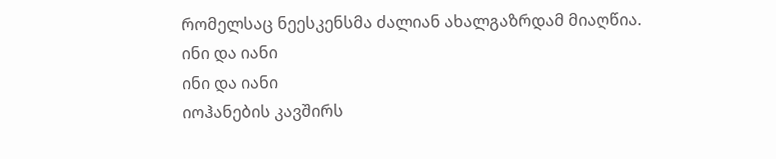რომელსაც ნეესკენსმა ძალიან ახალგაზრდამ მიაღწია.
ინი და იანი
ინი და იანი
იოჰანების კავშირს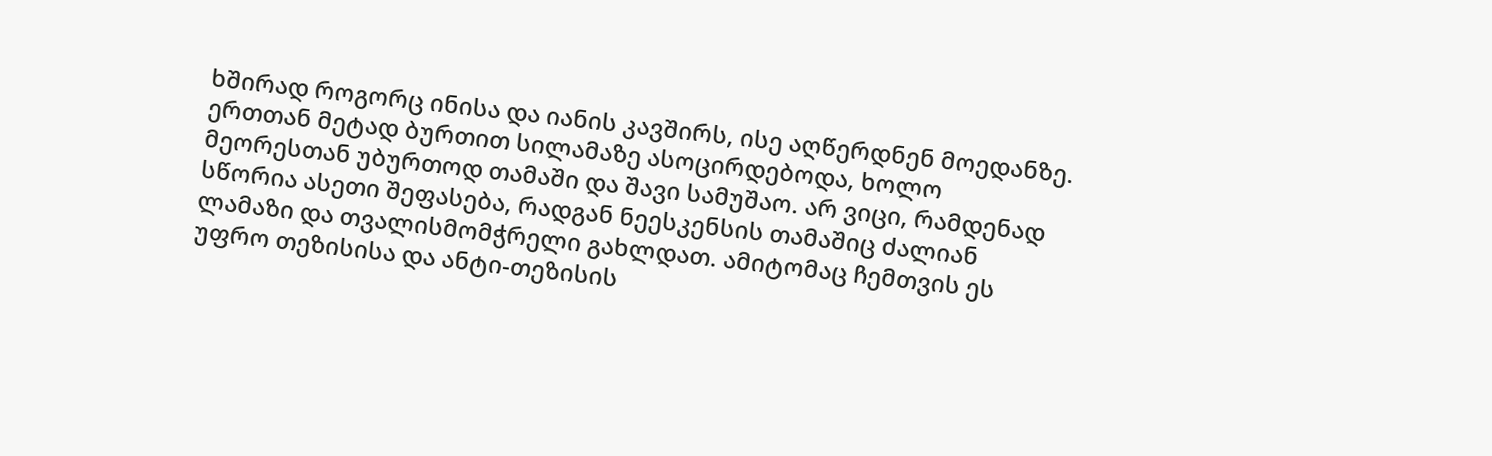ხშირად როგორც ინისა და იანის კავშირს, ისე აღწერდნენ მოედანზე. ერთთან მეტად ბურთით სილამაზე ასოცირდებოდა, ხოლო მეორესთან უბურთოდ თამაში და შავი სამუშაო. არ ვიცი, რამდენად სწორია ასეთი შეფასება, რადგან ნეესკენსის თამაშიც ძალიან ლამაზი და თვალისმომჭრელი გახლდათ. ამიტომაც ჩემთვის ეს უფრო თეზისისა და ანტი-თეზისის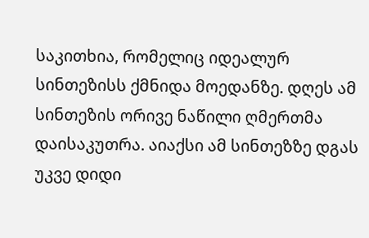საკითხია, რომელიც იდეალურ სინთეზისს ქმნიდა მოედანზე. დღეს ამ სინთეზის ორივე ნაწილი ღმერთმა დაისაკუთრა. აიაქსი ამ სინთეზზე დგას უკვე დიდი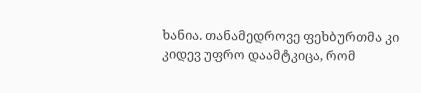ხანია. თანამედროვე ფეხბურთმა კი კიდევ უფრო დაამტკიცა, რომ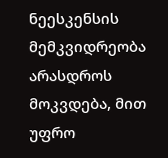ნეესკენსის მემკვიდრეობა არასდროს მოკვდება, მით უფრო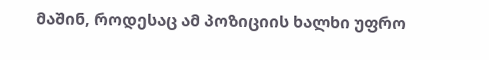მაშინ, როდესაც ამ პოზიციის ხალხი უფრო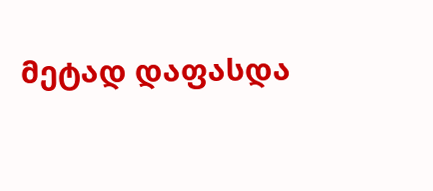მეტად დაფასდა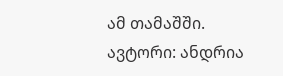ამ თამაშში.
ავტორი: ანდრია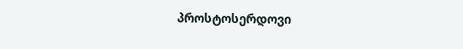პროსტოსერდოვი